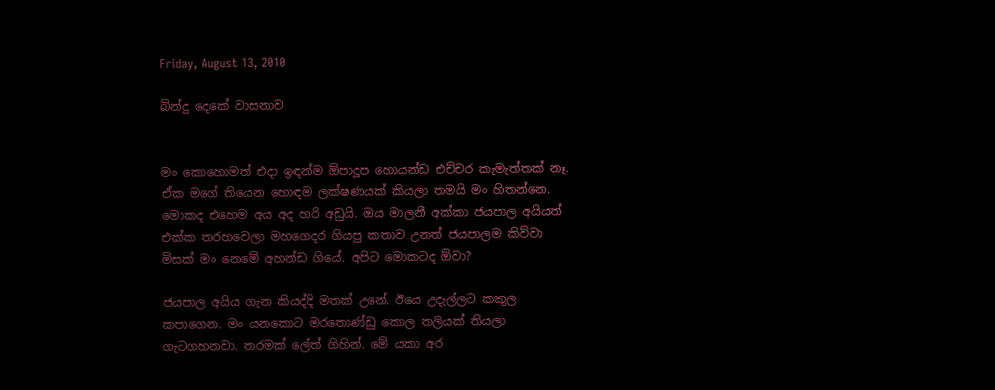Friday, August 13, 2010

බින්දු දෙකේ වාසනාව


මං කොහොමත් එදා ඉඳන්ම ඕපාදූප හොයන්ඩ එච්චර කැමැත්තක් නෑ. ඒක මගේ තියෙන හොඳම ලක්ෂණයක් කියලා තමයි මං හිතන්නෙ. මොකද එහෙම අය අද හරි අඩුයි. ඔය මාලනී අක්කා ජයපාල අයියත් එක්ක තරහවෙලා මහගෙදර ගියපු කතාව උනත් ජයපාලම කිව්වා මිසක් මං නෙමේ අහන්ඩ ගියේ. අපිට මොකටද ඕවා?

ජයපාල අයිය ගැන කියද්දි මතක් උනේ. ඊයෙ උදැල්ලට කකුල කපාගෙන. මං යනකොට මරතොණ්ඩු කොල තලියක් තියලා ගැටගහනවා. තරමක් ලේත් ගිහින්. මේ යකා අර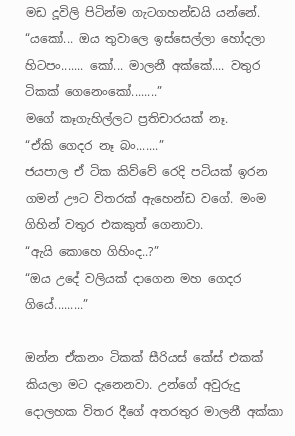මඩ දූවිලි පිටින්ම ගැටගහන්ඩයි යන්නේ.
“යකෝ... ඔය තුවාලෙ ඉස්සෙල්ලා හෝදලා හිටපං....... කෝ... මාලනී අක්කේ.... වතුර ටිකක් ගෙනෙංකෝ........”
මගේ කෑගැහිල්ලට ප්‍රතිචාරයක් නෑ.
“ඒකි ගෙදර නෑ බං.......”
ජයපාල ඒ ටික කිව්වේ රෙදි පටියක් ඉරන ගමන් ඌට විතරක් ඇහෙන්ඩ වගේ. මංම ගිහින් වතුර එකකුත් ගෙනාවා.
“ඇයි කොහෙ ගිහිංද..?”
“ඔය උදේ වලියක් දාගෙන මහ ගෙදර ගියේ.........”

ඔන්න ඒකනං ටිකක් සීරියස් කේස් එකක් කියලා මට දැනෙනවා. උන්ගේ අවුරුදු දොලහක විතර දීගේ අතරතුර මාලනී අක්කා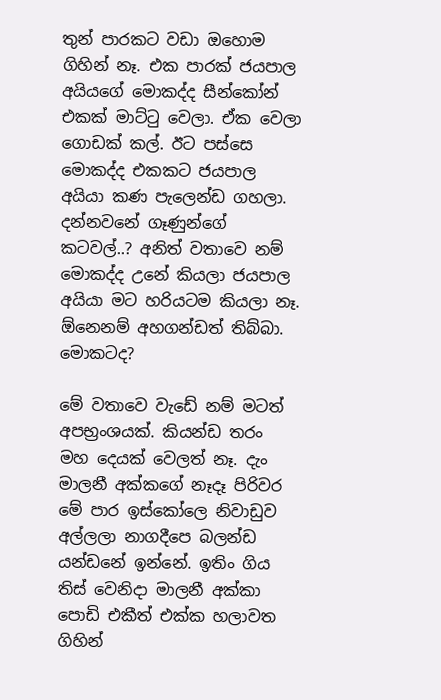තුන් පාරකට වඩා ඔහොම ගිහින් නෑ. එක පාරක් ජයපාල අයියගේ මොකද්ද සීන්කෝන් එකක් මාට්ටු වෙලා. ඒක වෙලා ගොඩක් කල්. ඊට පස්සෙ මොකද්ද එකකට ජයපාල අයියා කණ පැලෙන්ඩ ගහලා. දන්නවනේ ගෑණුන්ගේ කටවල්..? අනිත් වතාවෙ නම් මොකද්ද උනේ කියලා ජයපාල අයියා මට හරියටම කියලා නෑ. ඕනෙනම් අහගන්ඩත් තිබ්බා. මොකටද?

මේ වතාවෙ වැඩේ නම් මටත් අපභ්‍රංශයක්. කියන්ඩ තරං මහ දෙයක් වෙලත් නෑ. දැං මාලනී අක්කගේ නෑදෑ පිරිවර මේ පාර ඉස්කෝලෙ නිවාඩුව අල්ලලා නාගදීපෙ බලන්ඩ යන්ඩනේ ඉන්නේ. ඉතිං ගිය තිස් වෙනිදා මාලනී අක්කා පොඩි එකීත් එක්ක හලාවත ගිහින්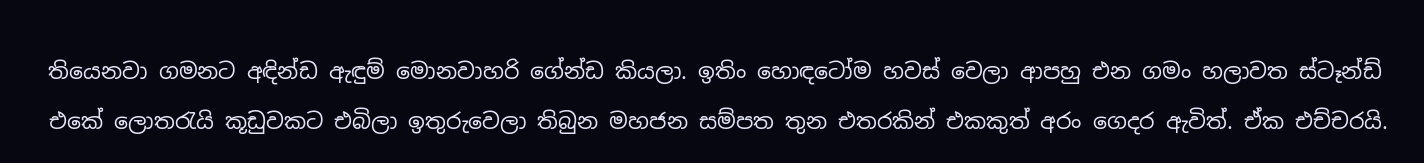තියෙනවා ගමනට අඳින්ඩ ඇඳුම් මොනවාහරි ගේන්ඩ කියලා. ඉතිං හොඳටෝම හවස් වෙලා ආපහු එන ගමං හලාවත ස්ටෑන්ඩ් එකේ ලොතරැයි කූඩුවකට එබිලා ඉතුරුවෙලා තිබුන මහජන සම්පත තුන එතරකින් එකකුත් අරං ගෙදර ඇවිත්. ඒක එච්චරයි.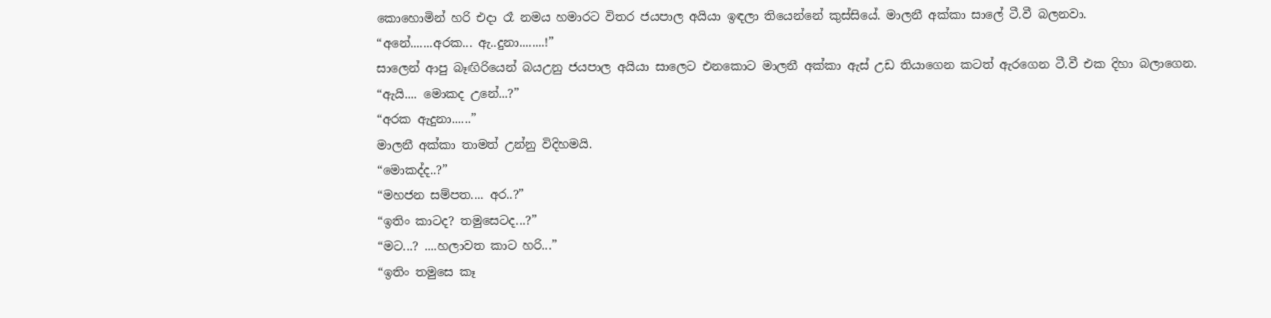කොහොමින් හරි එදා රෑ නමය හමාරට විතර ජයපාල අයියා ඉඳලා තියෙන්නේ කුස්සියේ. මාලනී අක්කා සාලේ ටී.වී බලනවා.
“අනේ.......අරක... ඇ..දුනා........!”
සාලෙන් ආපු බෑඟිරියෙන් බයඋනු ජයපාල අයියා සාලෙට එනකොට මාලනී අක්කා ඇස් උඩ තියාගෙන කටත් ඇරගෙන ටී.වී එක දිහා බලාගෙන.
“ඇයි.... මොකද උනේ...?”
“අරක ඇදුනා......”
මාලනී අක්කා තාමත් උන්නු විදිහමයි.
“මොකද්ද..?”
“මහජන සම්පත.... අර..?”
“ඉතිං කාටද? තමුසෙටද...?”
“මට...? ....හලාවත කාට හරි...”
“ඉතිං තමුසෙ කෑ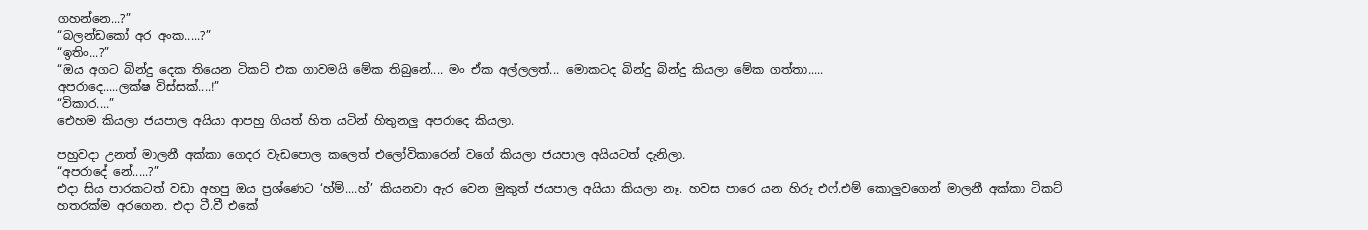ගහන්නෙ...?”
“බලන්ඩකෝ අර අංක.....?”
“ඉතිං...?”
“ඔය අගට බින්දු දෙක තියෙන ටිකට් එක ගාවමයි මේක තිබුනේ.... මං ඒක අල්ලලත්... මොකටද බින්දු බින්දු කියලා මේක ගත්තා.....
අපරාදෙ.....ලක්ෂ විස්සක්....!”
“විකාර....”
එ‍ෙහම කියලා ජයපාල අයියා ආපහු ගියත් හිත යටින් හිතුනලු අපරාදෙ කියලා.

පහුවදා උනත් මාලනී අක්කා ගෙදර වැඩපොල කලෙත් එලෝවිකාරෙන් වගේ කියලා ජයපාල අයියටත් දැනිලා.
“අපරාදේ නේ.....?”
එදා සිය පාරකටත් වඩා අහපු ඔය ප්‍රශ්ණෙට ‘හ්ම්....හ්’ කියනවා ඇර වෙන මුකුත් ජයපාල අයියා කියලා නෑ. හවස පාරෙ යන හිරු එෆ්.එම් කොලුවගෙන් මාලනී අක්කා ටිකට් හතරක්ම අරගෙන. එදා ටී.වී එකේ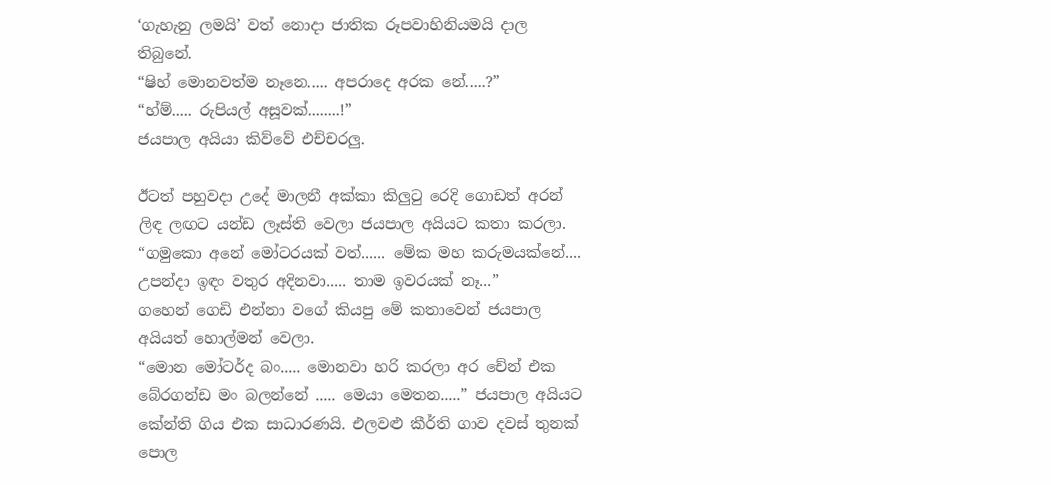‘ගැහැනු ලමයි’ වත් නොදා ජාතික රූපවාහිනියමයි දාල තිබුනේ.
“ෂිහ් මොනවත්ම නෑනෙ..... අපරාදෙ අරක නේ.....?”
“හ්ම්..... රුපියල් අසූවක්........!”
ජයපාල අයියා කිව්වේ එච්චරලු.

ඊටත් පහුවදා උදේ මාලනී අක්කා කිලුටු රෙදි ගොඩත් අරන් ලිඳ ලඟට යන්ඩ ලෑස්ති වෙලා ජයපාල අයියට කතා කරලා.
“ගමුකො අනේ මෝටරයක් වත්...... මේක මහ කරුමයක්නේ.... උපන්දා ඉඳං වතුර අදිනවා..... තාම ඉවරයක් නෑ...”
ගහෙන් ගෙඩි එන්නා වගේ කියපු මේ කතාවෙන් ජයපාල අයියත් හොල්මන් වෙලා.
“මොන මෝටර්ද බං..... මොනවා හරි කරලා අර චේන් එක බේරගන්ඩ මං බලන්නේ ..... මෙයා මෙතන.....” ජයපාල අයියට කේන්ති ගිය එක සාධාරණයි. එලවළු කීර්ති ගාව දවස් තුනක් පොල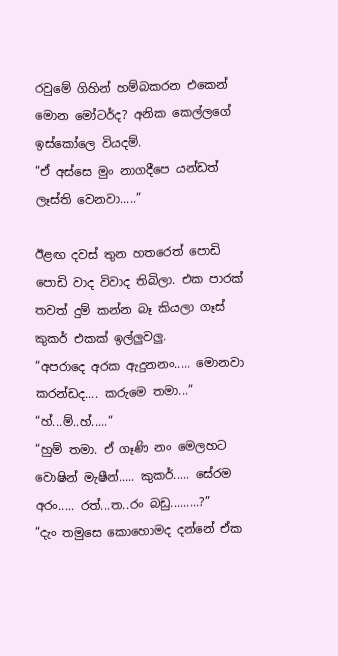රවුමේ ගිහින් හම්බකරන එකෙන් මොන මෝටර්ද? අනික කෙල්ලගේ ඉස්කෝලෙ වියදම්.
“ඒ අස්සෙ මුං නාගදීපෙ යන්ඩත් ලෑස්ති වෙනවා.....”

ඊළඟ දවස් තුන හතරෙත් පොඩි පොඩි වාද විවාද තිබිලා. එක පාරක් තවත් දුම් කන්න බෑ කියලා ගෑස් කුකර් එකක් ඉල්ලුවලු.
“අපරාදෙ අරක ඇදුනනං..... මොනවා කරන්ඩද.... කරුමෙ තමා...”
“හ්...ම්..හ්.....”
“හුම් තමා. ඒ ගෑණි නං මෙලහට වොෂින් මැෂීන්..... කුකර්..... සේරම අරං..... රත්...ත..රං බඩු.........?”
“දැං තමුසෙ කොහොමද දන්නේ ඒක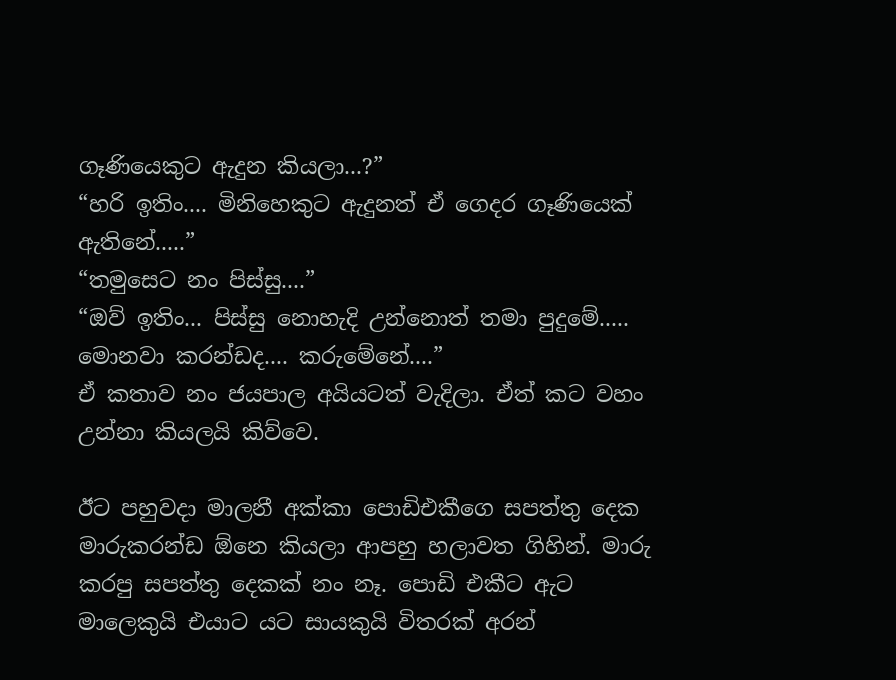ගෑණියෙකුට ඇදුන කියලා...?”
“හරි ඉතිං.... මිනිහෙකුට ඇදුනත් ඒ ගෙදර ගෑණියෙක් ඇතිනේ.....”
“තමුසෙට නං පිස්සු....”
“ඔව් ඉතිං... පිස්සු නොහැදි උන්නොත් තමා පුදුමේ..... මොනවා කරන්ඩද.... කරුමේනේ....”
ඒ කතාව නං ජයපාල අයියටත් වැදිලා. ඒත් කට වහං උන්නා කියලයි කිව්වෙ.

ඊට පහුවදා මාලනී අක්කා පොඩිඑකීගෙ සපත්තු දෙක මාරුකරන්ඩ ඕනෙ කියලා ආපහු හලාවත ගිහින්. මාරු කරපු සපත්තු දෙකක් නං නෑ. පොඩි එකීට ඇට මාලෙකුයි එයාට යට සායකුයි විතරක් අරන්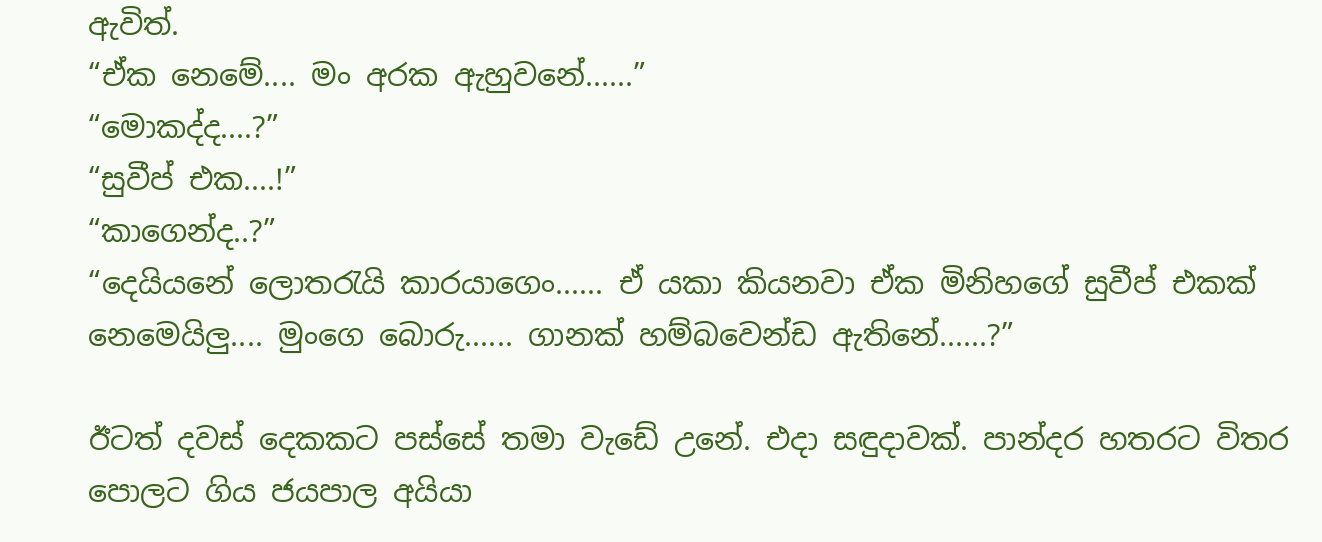ඇවිත්.
“ඒක නෙමේ.... මං අරක ඇහුවනේ......”
“මොකද්ද....?”
“සුවීප් එක....!”
“කාගෙන්ද..?”
“දෙයියනේ ලොතරැයි කාරයාගෙං...... ඒ යකා කියනවා ඒක මිනිහගේ සුවීප් එකක් නෙමෙයිලු.... මුංගෙ බොරු...... ගානක් හම්බවෙන්ඩ ඇතිනේ......?”

ඊටත් දවස් දෙකකට පස්සේ තමා වැඩේ උනේ. එදා සඳුදාවක්. පාන්දර හතරට විතර පොලට ගිය ජයපාල අයියා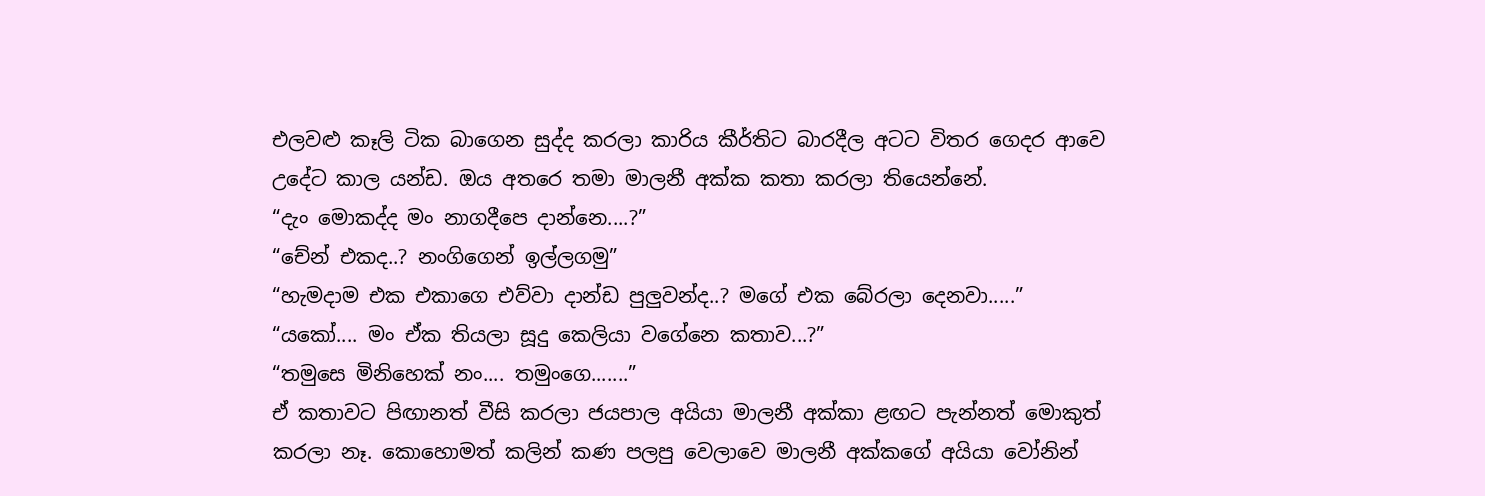එලවළු කෑලි ටික බාගෙන සුද්ද කරලා කාරිය කීර්තිට බාරදීල අටට විතර ගෙදර ආවෙ උදේට කාල යන්ඩ. ඔය අතරෙ තමා මාලනී අක්ක කතා කරලා තියෙන්නේ.
“දැං මොකද්ද මං නාගදීපෙ දාන්නෙ....?”
“චේන් එකද..? නංගිගෙන් ඉල්ලගමු”
“හැමදාම එක එකාගෙ එව්වා දාන්ඩ පුලුවන්ද..? මගේ එක බේරලා දෙනවා.....”
“යකෝ.... මං ඒක තියලා සූදු කෙලියා වගේනෙ කතාව...?”
“තමුසෙ මිනිහෙක් නං.... තමුංගෙ.......”
ඒ කතාවට පිඟානත් වීසි කරලා ජයපාල අයියා මාලනී අක්කා ළඟට පැන්නත් මොකුත් කරලා නෑ. කොහොමත් කලින් කණ පලපු වෙලාවෙ මාලනී අක්කගේ අයියා වෝනින්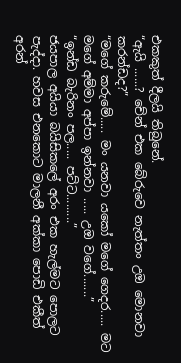එකකුත් දීලයි තිබුනේ.
“ඇයි ......? චේන් එක බේරුවෙ නැත්තං උඔ මොනවා කරන්ඩද?”
“මගේ කරුමේ..... මං යනවා යකෝ මගේ ගෙදර..... මට මගේ අම්මා අප්පා ඉන්නවා ..... උඔ වගේ.......”
“ඉන්ඩ බැරිනං පල..... පට්ට.........”
ජයපාල අයියා බයිසිකලේ අරං එක හැල්මට පොලට පැද්දා. හවස එනකොට මාලනී අක්කා පොඩි එකීත් අරන්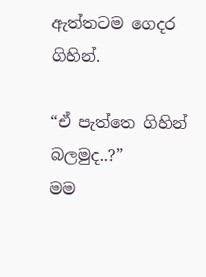ඇත්තටම ගෙදර ගිහින්.

“ඒ පැත්තෙ ගිහින් බලමුද..?”
මම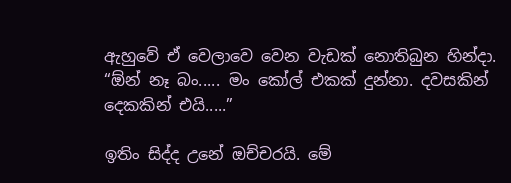ඇහුවේ ඒ වෙලාවෙ වෙන වැඩක් නොතිබුන හින්දා.
“ඕන් නෑ බං..... මං කෝල් එකක් දුන්නා. දවසකින් දෙකකින් එයි.....”

ඉතිං සිද්ද උනේ ඔච්චරයි. මේ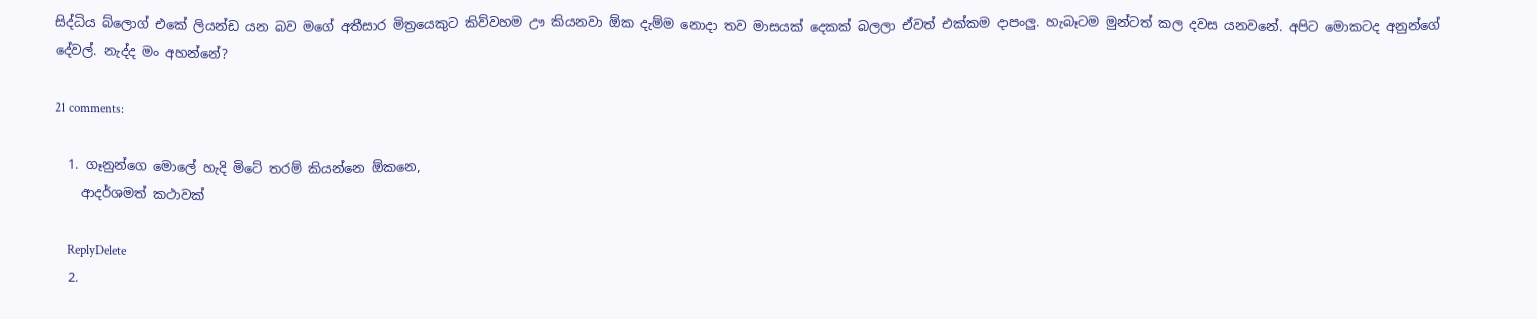සිද්ධිය බ්ලොග් එකේ ලියන්ඩ යන බව මගේ අතීසාර මිත්‍රයෙකුට කිව්වහම ඌ කියනවා ඕක දැම්ම නොදා තව මාසයක් දෙකක් බලලා ඒවත් එක්කම දාපංලු. හැබෑටම මුන්ටත් කල දවස යනවනේ. අපිට මොකටද අනුන්ගේ දේවල්. නැද්ද මං අහන්නේ?

21 comments:

  1. ගෑනුන්ගෙ මොලේ හැදි මිටේ තරම් කියන්නෙ ඕකනෙ,
    ආදර්ශමත් කථාවක්

    ReplyDelete
  2.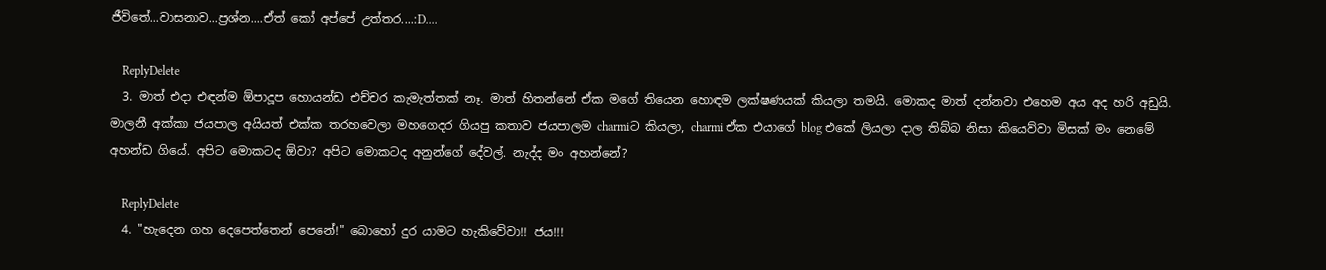ජීවිතේ...වාසනාව...ප්‍රශ්න....ඒත් කෝ අප්පේ උත්තර....:D....

    ReplyDelete
  3. මාත් එදා එඳන්ම ඕපාදූප හොයන්ඩ එච්චර කැමැත්තක් නෑ. මාත් හිතන්නේ ඒක මගේ තියෙන හොඳම ලක්ෂණයක් කියලා තමයි. මොකද මාත් දන්නවා එහෙම අය අද හරි අඩුයි. මාලනී අක්කා ජයපාල අයියත් එක්ක තරහවෙලා මහගෙදර ගියපු කතාව ජයපාලම charmiට කියලා, charmi ඒක එයාගේ blog එකේ ලියලා දාල තිබ්බ නිසා කියෙව්වා මිසක් මං නෙමේ අහන්ඩ ගියේ. අපිට මොකටද ඕවා? අපිට මොකටද අනුන්ගේ දේවල්. නැද්ද මං අහන්නේ?

    ReplyDelete
  4. "හැදෙන ගහ දෙපෙත්තෙන් පෙනේ!" බොහෝ දුර යාමට හැකිවේවා!! ජය!!!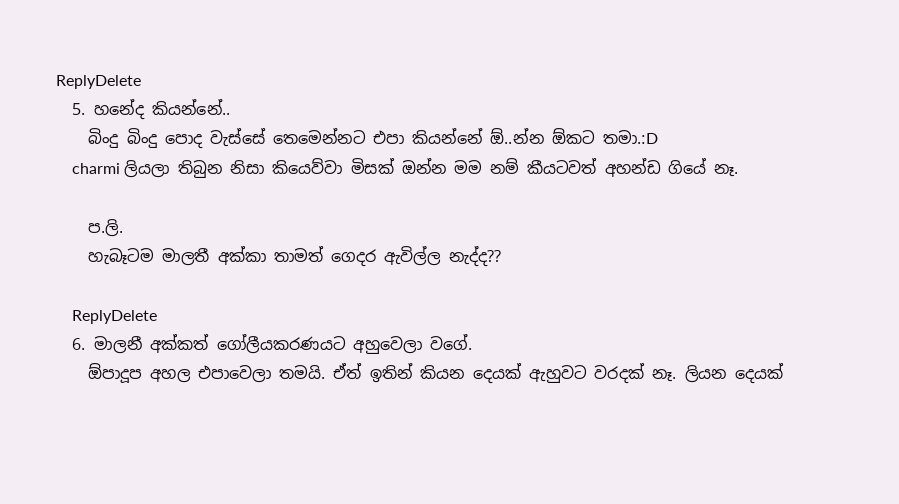ReplyDelete
  5. හනේද කියන්නේ..
    බිංදු බිංදු පොද වැස්සේ තෙමෙන්නට එපා කියන්නේ ඕ..න්න ඕකට තමා.:D
    charmi ලියලා තිබුන නිසා කියෙව්වා මිසක් ඔන්න මම නම් කීයටවත් අහන්ඩ ගියේ නෑ.

    ප.ලි.
    හැබෑටම මාලතී අක්කා තාමත් ගෙදර ඇවිල්ල නැද්ද??

    ReplyDelete
  6. මාලනී අක්කත් ගෝලීයකරණයට අහුවෙලා වගේ.
    ඕපාදූප අහල එපාවෙලා තමයි. ඒත් ඉතින් කියන දෙයක් ඇහුවට වරදක් නෑ. ලියන දෙයක්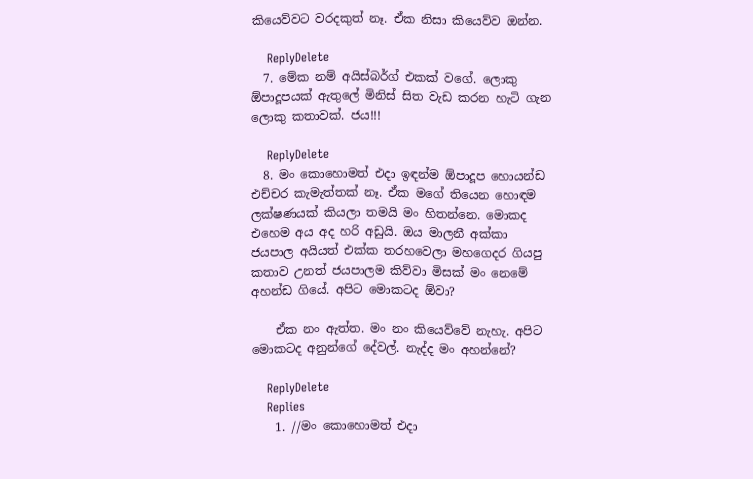කියෙව්වට වරදකුත් නෑ. ඒක නිසා කියෙව්ව ඔන්න.

    ReplyDelete
  7. මේක නම් අයිස්බර්ග් එකක් වගේ. ලොකු ඕපාදූපයක් ඇතුලේ මිනිස් සිත වැඩ කරන හැටි ගැන ලොකු කතාවක්. ජය!!!

    ReplyDelete
  8. මං කොහොමත් එදා ඉඳන්ම ඕපාදූප හොයන්ඩ එච්චර කැමැත්තක් නෑ. ඒක මගේ තියෙන හොඳම ලක්ෂණයක් කියලා තමයි මං හිතන්නෙ. මොකද එහෙම අය අද හරි අඩුයි. ඔය මාලනී අක්කා ජයපාල අයියත් එක්ක තරහවෙලා මහගෙදර ගියපු කතාව උනත් ජයපාලම කිව්වා මිසක් මං නෙමේ අහන්ඩ ගියේ. අපිට මොකටද ඕවා?

    ඒක නං ඇත්ත. මං නං කියෙව්වේ නැහැ. අපිට මොකටද අනුන්ගේ දේවල්. නැද්ද මං අහන්නේ?

    ReplyDelete
    Replies
    1. //මං කොහොමත් එදා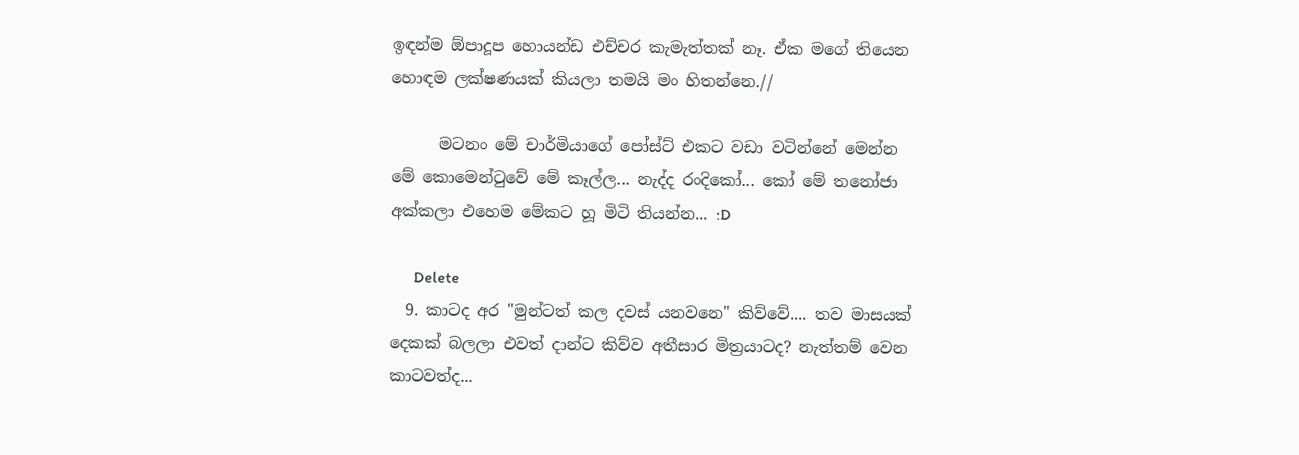ඉඳන්ම ඕපාදූප හොයන්ඩ එච්චර කැමැත්තක් නෑ. ඒක මගේ තියෙන හොඳම ලක්ෂණයක් කියලා තමයි මං හිතන්නෙ.//

      මටනං මේ චාර්මියාගේ පෝස්ට් එකට වඩා වටින්නේ මෙන්න මේ කොමෙන්ටුවේ මේ කෑල්ල... නැද්ද රංදිකෝ... කෝ මේ තනෝජා අක්කලා එහෙම මේකට හූ මිටි තියන්න... :D

      Delete
  9. කාටද අර "මුන්ටත් කල දවස් යනවනෙ" කිව්වේ.... තව මාසයක් දෙකක් බලලා එවත් දාන්ට කිව්ව අතීසාර මිත්‍රයාටද? නැත්තම් වෙන කාටවත්ද...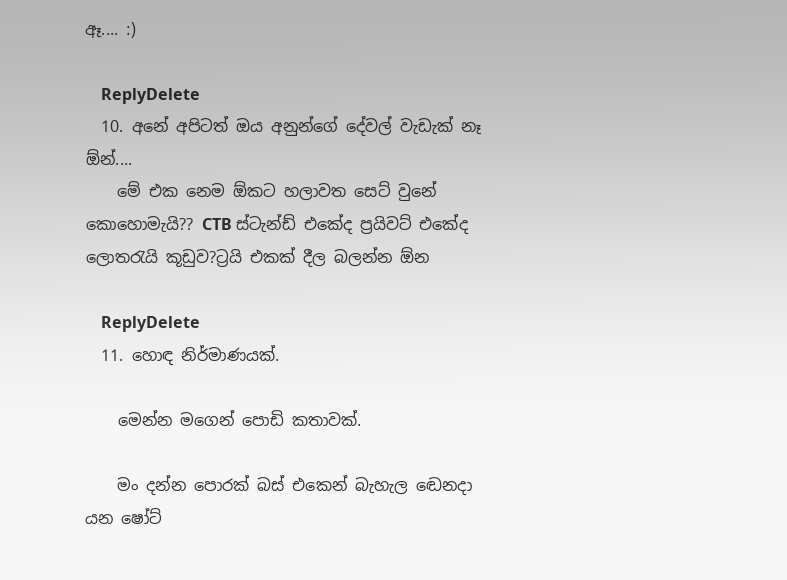ඈ.... :)

    ReplyDelete
  10. අනේ අපිටත් ඔය අනුන්ගේ දේවල් වැඩැක් නෑ ඕන්....
    මේ එක නෙම ඕකට හලාවත සෙට් වුනේ කොහොමැයි?? CTB ස්ටැන්ඩ් එකේද ප්‍රයිවට් එකේද ලොතරැයි කූඩුව?ට්‍රයි එකක් දීල බලන්න ඕන

    ReplyDelete
  11. හොඳ නිර්මාණයක්.

    මෙන්න මගෙන් පොඩි කතාවක්.

    මං දන්න පොරක් බස් එකෙන් බැහැල ඬෙනදා යන ෂෝට්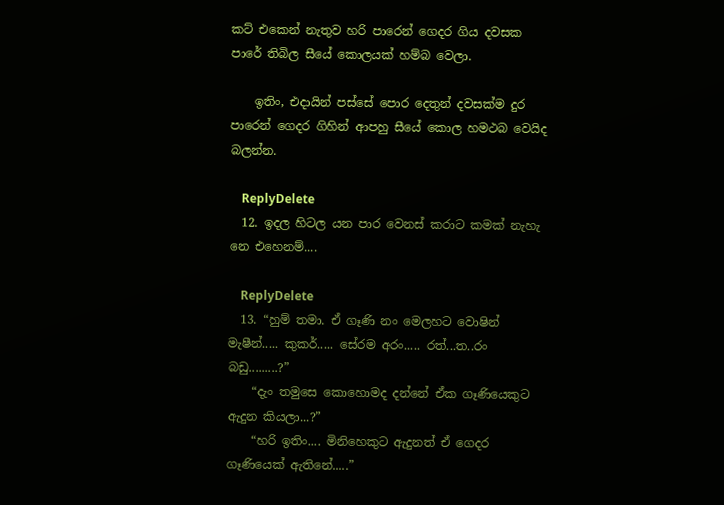කට් එකෙන් නැතුව හරි පාරෙන් ගෙදර ගිය දවසක පාරේ තිබිල සීයේ කොලයක් හම්බ වෙලා.

    ඉතිං, එදායින් පස්සේ පොර දෙතුන් දවසක්ම දුර පාරෙන් ගෙදර ගිහින් ආපහු සීයේ කොල හමථබ වෙයිද බලන්න.

    ReplyDelete
  12. ඉදල හිටල යන පාර වෙනස් කරාට කමක් නැහැ නෙ එහෙනම්....

    ReplyDelete
  13. “හුම් තමා. ඒ ගෑණි නං මෙලහට වොෂින් මැෂීන්..... කුකර්..... සේරම අරං..... රත්...ත..රං බඩු.........?”
    “දැං තමුසෙ කොහොමද දන්නේ ඒක ගෑණියෙකුට ඇදුන කියලා...?”
    “හරි ඉතිං.... මිනිහෙකුට ඇදුනත් ඒ ගෙදර ගෑණියෙක් ඇතිනේ.....”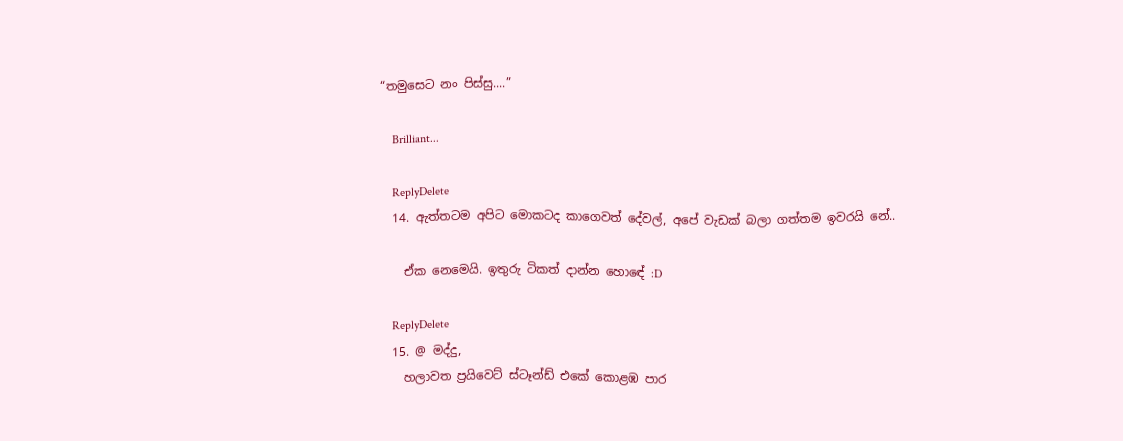“තමුසෙට නං පිස්සු....”

    Brilliant...

    ReplyDelete
  14. ඇත්තටම අපිට මොකටද කාගෙවත් දේවල්, අපේ වැඩක් බලා ගත්තම ඉවරයි නේ..

    ඒක නෙමෙයි. ඉතුරු ටිකත් දාන්න හොඳේ :D

    ReplyDelete
  15. @ මද්දු,
    හලාවත ප්‍රයිවෙට් ස්ටෑන්ඩ් එකේ කොළඹ පාර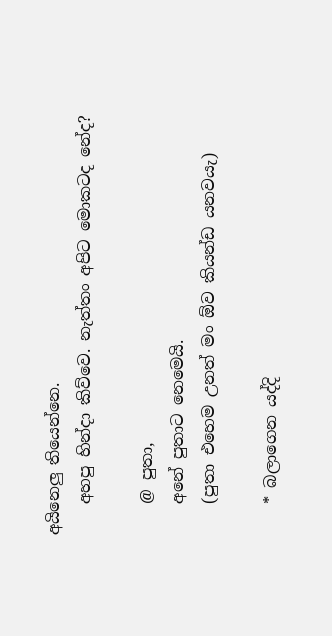අයිනෙලු තියෙන්නෙ.
    අහපු හින්දා කිව්වෙ. නැත්තං අපිට මොකටද නේද?

    @ පුතා,
    අනේ පුතාට නෙමෙයි.
    (පුතා එහෙම උනත් මං ඕව කියන්ඩ යනවයැ)

    * බලාගෙන යද්දි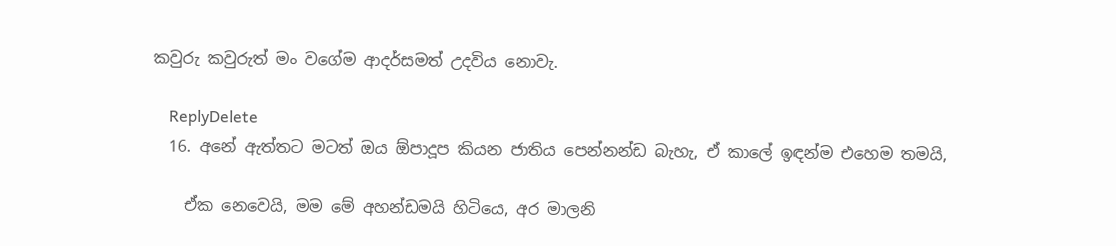කවුරු කවුරුත් මං වගේම ආදර්සමත් උදවිය නොවැ.

    ReplyDelete
  16. අනේ ඇත්තට මටත් ඔය ඕපාදූප කියන ජාතිය පෙන්නන්ඩ බැහැ, ඒ කාලේ ඉඳන්ම එහෙම තමයි,

    ඒක නෙවෙයි, මම මේ අහන්ඩමයි හිටියෙ, අර මාලනි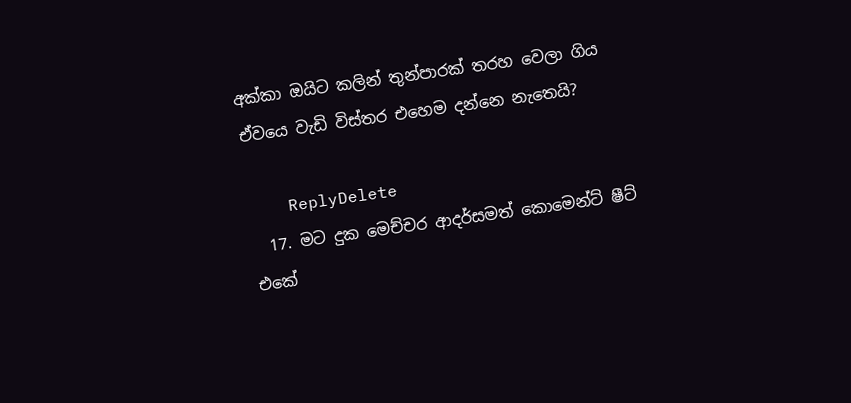අක්කා ඔයිට කලින් තුන්පාරක් තරහ වෙලා ගිය ඒවයෙ වැඩි විස්තර එහෙම දන්නෙ නැතෙයි?

    ReplyDelete
  17. මට දුක මෙච්චර ආදර්සමත් කොමෙන්ට් ෂීට් එකේ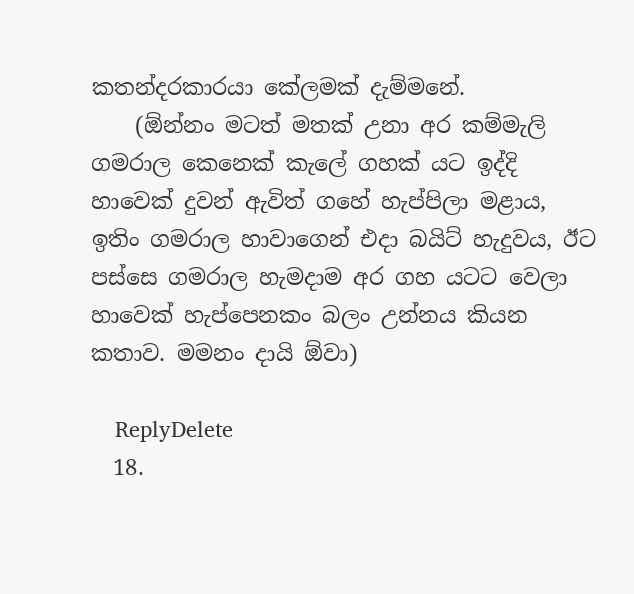කතන්දරකාරයා කේලමක් දැම්මනේ.
    (ඕන්නං මටත් මතක් උනා අර කම්මැලි ගමරාල කෙනෙක් කැලේ ගහක් යට ඉද්දි හාවෙක් දුවන් ඇවිත් ගහේ හැප්පිලා මළාය, ඉතිං ගමරාල හාවාගෙන් එදා බයිට් හැදුවය, ඊට පස්සෙ ගමරාල හැමදාම අර ගහ යටට වෙලා හාවෙක් හැප්පෙනකං බලං උන්නය කියන කතාව. මමනං දායි ඕවා)

    ReplyDelete
  18.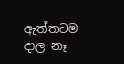ඇත්තටම දාල නෑ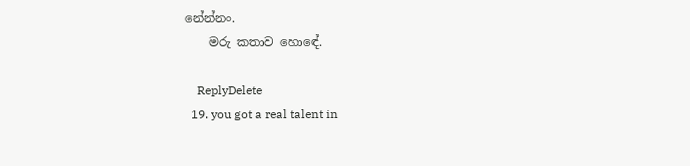නේන්නං.
    මරු කතාව හොඳේ.

    ReplyDelete
  19. you got a real talent in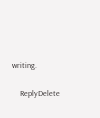writing.

    ReplyDelete